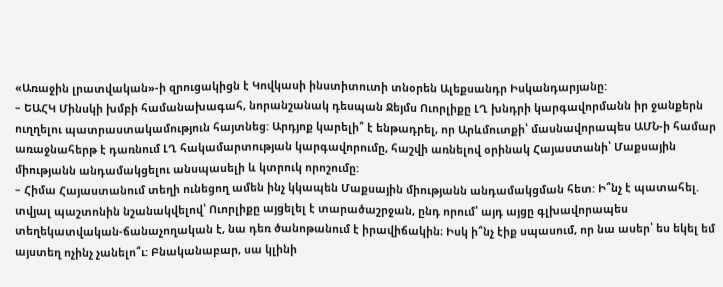«Առաջին լրատվական»-ի զրուցակիցն է Կովկասի ինստիտուտի տնօրեն Ալեքսանդր Իսկանդարյանը:
– ԵԱՀԿ Մինսկի խմբի համանախագահ, նորանշանակ դեսպան Ջեյմս Ուորլիքը ԼՂ խնդրի կարգավորմանն իր ջանքերն ուղղելու պատրաստակամություն հայտնեց: Արդյոք կարելի՞ է ենթադրել, որ Արևմուտքի՝ մասնավորապես ԱՄՆ-ի համար առաջնահերթ է դառնում ԼՂ հակամարտության կարգավորումը, հաշվի առնելով օրինակ Հայաստանի՝ Մաքսային միությանն անդամակցելու անսպասելի և կտրուկ որոշումը:
– Հիմա Հայաստանում տեղի ունեցող ամեն ինչ կկապեն Մաքսային միությանն անդամակցման հետ: Ի՞նչ է պատահել. տվյալ պաշտոնին նշանակվելով՝ Ուորլիքը այցելել է տարածաշրջան, ընդ որում՝ այդ այցը գլխավորապես տեղեկատվական-ճանաչողական է, նա դեռ ծանոթանում է իրավիճակին։ Իսկ ի՞նչ էիք սպասում, որ նա ասեր՝ ես եկել եմ այստեղ ոչինչ չանելո՞ւ: Բնականաբար, սա կլինի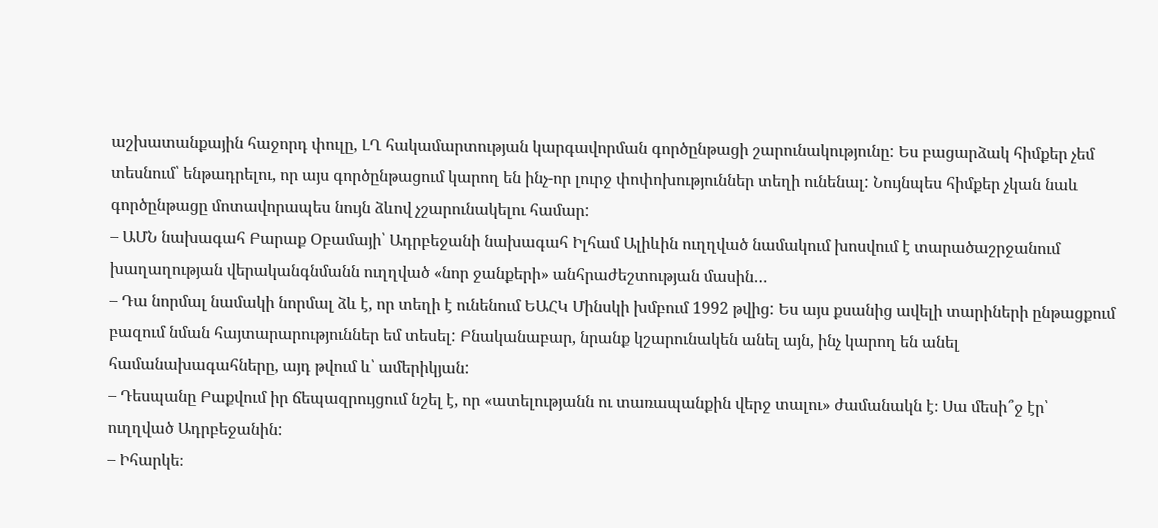աշխատանքային հաջորդ փուլը, ԼՂ հակամարտության կարգավորման գործընթացի շարունակությունը: Ես բացարձակ հիմքեր չեմ տեսնում՝ ենթադրելու, որ այս գործընթացում կարող են ինչ-որ լուրջ փոփոխություններ տեղի ունենալ: Նույնպես հիմքեր չկան նաև գործընթացը մոտավորապես նույն ձևով չշարունակելու համար:
– ԱՄՆ նախագահ Բարաք Օբամայի՝ Ադրբեջանի նախագահ Իլհամ Ալիևին ուղղված նամակում խոսվում է տարածաշրջանում խաղաղության վերականգնմանն ուղղված «նոր ջանքերի» անհրաժեշտության մասին…
– Դա նորմալ նամակի նորմալ ձև է, որ տեղի է ունենում ԵԱՀԿ Մինսկի խմբում 1992 թվից: Ես այս քսանից ավելի տարիների ընթացքում բազում նման հայտարարություններ եմ տեսել: Բնականաբար, նրանք կշարունակեն անել այն, ինչ կարող են անել համանախագահները, այդ թվում և՝ ամերիկյան:
– Դեսպանը Բաքվում իր ճեպազրույցում նշել է, որ «ատելությանն ու տառապանքին վերջ տալու» ժամանակն է։ Սա մեսի՞ջ էր՝ ուղղված Ադրբեջանին:
– Իհարկե։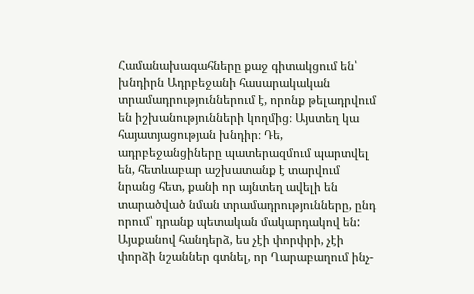Համանախագահները քաջ գիտակցում են՝ խնդիրն Ադրբեջանի հասարակական տրամադրություններում է, որոնք թելադրվում են իշխանությունների կողմից։ Այստեղ կա հայատյացության խնդիր։ Դե, ադրբեջանցիները պատերազմում պարտվել են, հետևաբար աշխատանք է տարվում նրանց հետ, քանի որ այնտեղ ավելի են տարածված նման տրամադրությունները, ընդ որում՝ դրանք պետական մակարդակով են: Այսքանով հանդերձ, ես չէի փորփրի, չէի փորձի նշաններ գտնել, որ Ղարաբաղում ինչ-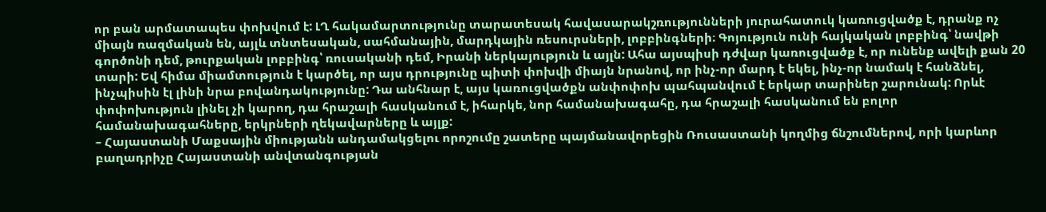որ բան արմատապես փոխվում է: ԼՂ հակամարտությունը տարատեսակ հավասարակշռությունների յուրահատուկ կառուցվածք է, դրանք ոչ միայն ռազմական են, այլև տնտեսական, սահմանային, մարդկային ռեսուրսների, լոբբինգների։ Գոյություն ունի հայկական լոբբինգ՝ նավթի գործոնի դեմ, թուրքական լոբբինգ՝ ռուսականի դեմ, Իրանի ներկայություն և այլն: Ահա այսպիսի դժվար կառուցվածք է, որ ունենք ավելի քան 20 տարի: Եվ հիմա միամտություն է կարծել, որ այս դրությունը պիտի փոխվի միայն նրանով, որ ինչ-որ մարդ է եկել, ինչ-որ նամակ է հանձնել, ինչպիսին էլ լինի նրա բովանդակությունը: Դա անհնար է, այս կառուցվածքն անփոփոխ պահպանվում է երկար տարիներ շարունակ: Որևէ փոփոխություն լինել չի կարող, դա հրաշալի հասկանում է, իհարկե, նոր համանախագահը, դա հրաշալի հասկանում են բոլոր համանախագահները, երկրների ղեկավարները և այլք:
– Հայաստանի Մաքսային միությանն անդամակցելու որոշումը շատերը պայմանավորեցին Ռուսաստանի կողմից ճնշումներով, որի կարևոր բաղադրիչը Հայաստանի անվտանգության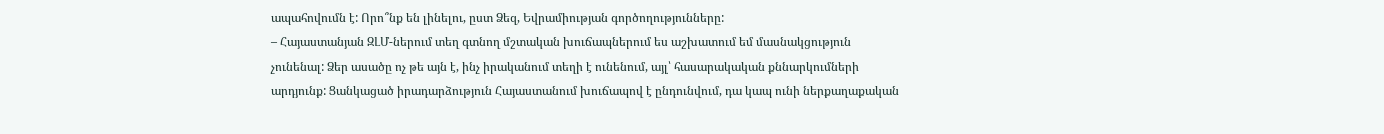ապահովումն է: Որո՞նք են լինելու, ըստ Ձեզ, Եվրամիության գործողությունները:
– Հայաստանյան ԶԼՄ-ներում տեղ գտնող մշտական խուճապներում ես աշխատում եմ մասնակցություն չունենալ: Ձեր ասածը ոչ թե այն է, ինչ իրականում տեղի է ունենում, այլ՝ հասարակական քննարկումների արդյունք: Ցանկացած իրադարձություն Հայաստանում խուճապով է ընդունվում, դա կապ ունի ներքաղաքական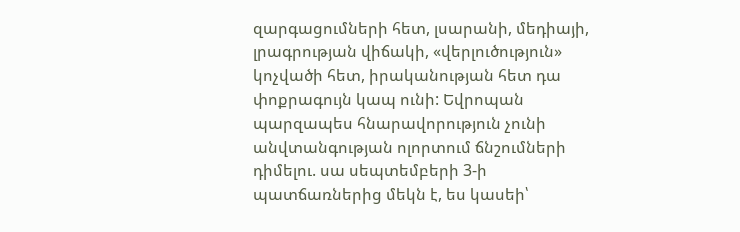զարգացումների հետ, լսարանի, մեդիայի, լրագրության վիճակի, «վերլուծություն» կոչվածի հետ, իրականության հետ դա փոքրագույն կապ ունի: Եվրոպան պարզապես հնարավորություն չունի անվտանգության ոլորտում ճնշումների դիմելու. սա սեպտեմբերի 3-ի պատճառներից մեկն է, ես կասեի՝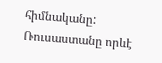հիմնականը: Ռուսաստանը որևէ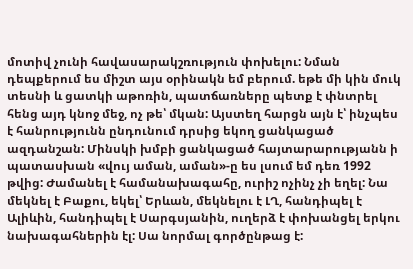մոտիվ չունի հավասարակշռություն փոխելու: Նման դեպքերում ես միշտ այս օրինակն եմ բերում. եթե մի կին մուկ տեսնի և ցատկի աթոռին, պատճառները պետք է փնտրել հենց այդ կնոջ մեջ, ոչ թե՝ մկան: Այստեղ հարցն այն է՝ ինչպես է հանրությունն ընդունում դրսից եկող ցանկացած ազդանշան: Մինսկի խմբի ցանկացած հայտարարությանն ի պատասխան «վույ աման, աման»-ը ես լսում եմ դեռ 1992 թվից: Ժամանել է համանախագահը, ուրիշ ոչինչ չի եղել: Նա մեկնել է Բաքու, եկել՝ Երևան, մեկնելու է ԼՂ, հանդիպել է Ալիևին, հանդիպել է Սարգսյանին, ուղերձ է փոխանցել երկու նախագահներին էլ: Սա նորմալ գործընթաց է: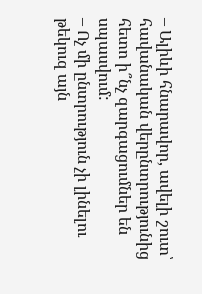– Ալիևի հնարավոր, ավելի շուտ՝ հավանական վերընտրությունից հետո ի՞նչ զարգացումներ են սպասվում:
– Ոչ մի ընտրություն չի լինելու թեկուզ այն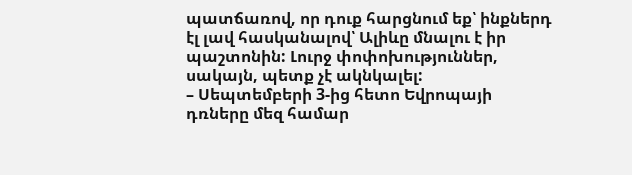պատճառով, որ դուք հարցնում եք՝ ինքներդ էլ լավ հասկանալով՝ Ալիևը մնալու է իր պաշտոնին: Լուրջ փոփոխություններ, սակայն, պետք չէ ակնկալել:
– Սեպտեմբերի 3-ից հետո Եվրոպայի դռները մեզ համար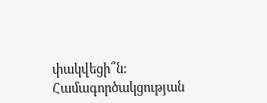փակվեցի՞ն: Համագործակցության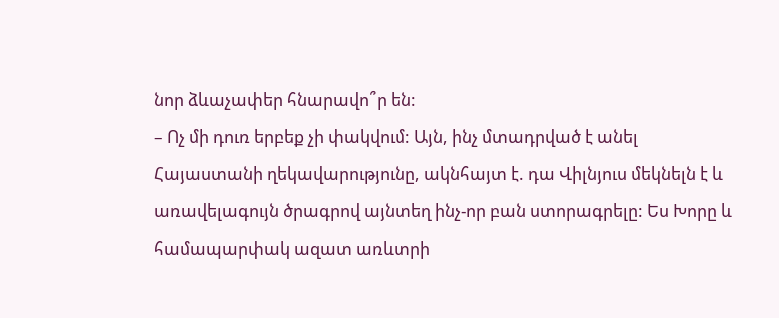նոր ձևաչափեր հնարավո՞ր են:
– Ոչ մի դուռ երբեք չի փակվում: Այն, ինչ մտադրված է անել Հայաստանի ղեկավարությունը, ակնհայտ է. դա Վիլնյուս մեկնելն է և առավելագույն ծրագրով այնտեղ ինչ-որ բան ստորագրելը: Ես Խորը և համապարփակ ազատ առևտրի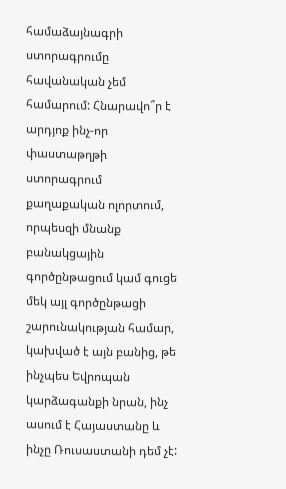համաձայնագրի ստորագրումը հավանական չեմ համարում: Հնարավո՞ր է արդյոք ինչ-որ փաստաթղթի ստորագրում քաղաքական ոլորտում, որպեսզի մնանք բանակցային գործընթացում կամ գուցե մեկ այլ գործընթացի շարունակության համար, կախված է այն բանից, թե ինչպես Եվրոպան կարձագանքի նրան, ինչ ասում է Հայաստանը և ինչը Ռուսաստանի դեմ չէ: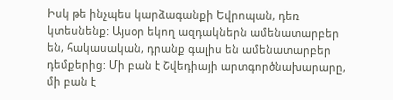Իսկ թե ինչպես կարձագանքի Եվրոպան, դեռ կտեսնենք: Այսօր եկող ազդակներն ամենատարբեր են, հակասական, դրանք գալիս են ամենատարբեր դեմքերից: Մի բան է Շվեդիայի արտգործնախարարը, մի բան է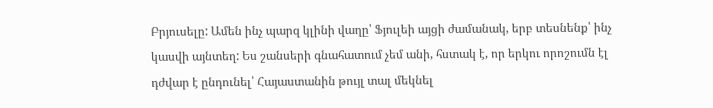Բրյուսելը: Ամեն ինչ պարզ կլինի վաղը՝ Ֆյուլեի այցի ժամանակ, երբ տեսնենք՝ ինչ կասվի այնտեղ: Ես շանսերի գնահատում չեմ անի, հստակ է, որ երկու որոշումն էլ դժվար է ընդունել՝ Հայաստանին թույլ տալ մեկնել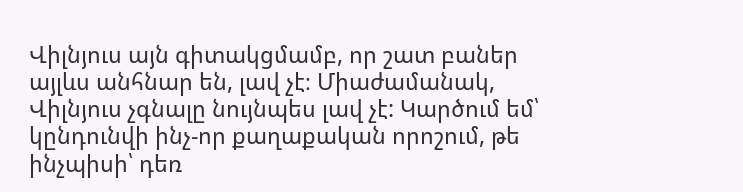Վիլնյուս այն գիտակցմամբ, որ շատ բաներ այլևս անհնար են, լավ չէ։ Միաժամանակ, Վիլնյուս չգնալը նույնպես լավ չէ: Կարծում եմ՝ կընդունվի ինչ-որ քաղաքական որոշում, թե ինչպիսի՝ դեռ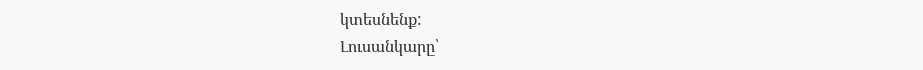կտեսնենք:
Լուսանկարը՝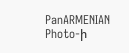PanARMENIAN Photo-ի